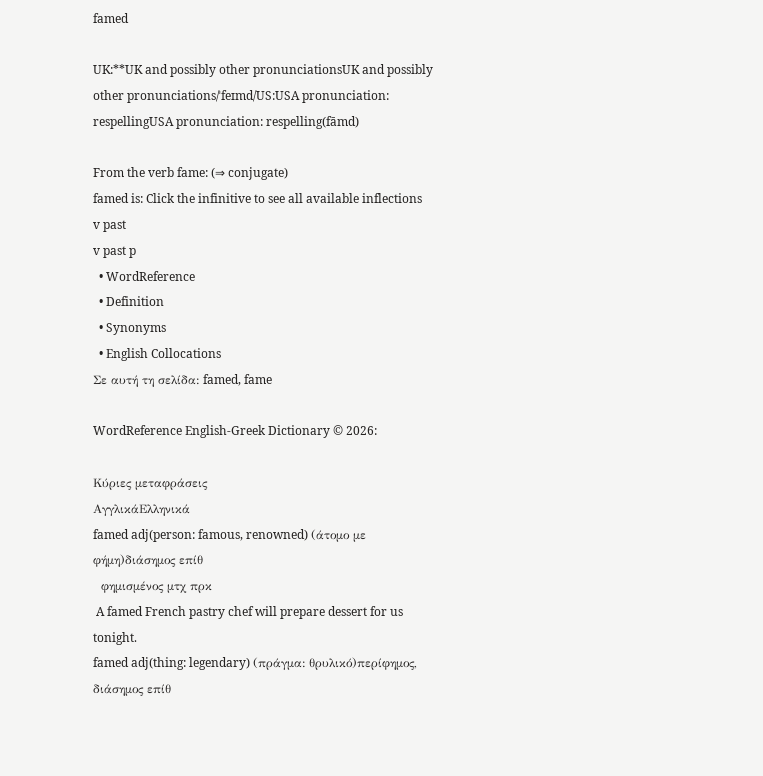famed

UK:**UK and possibly other pronunciationsUK and possibly other pronunciations/ˈfeɪmd/US:USA pronunciation: respellingUSA pronunciation: respelling(fāmd)

From the verb fame: (⇒ conjugate)
famed is: Click the infinitive to see all available inflections
v past
v past p
  • WordReference
  • Definition
  • Synonyms
  • English Collocations
Σε αυτή τη σελίδα: famed, fame

WordReference English-Greek Dictionary © 2026:

Κύριες μεταφράσεις
ΑγγλικάΕλληνικά
famed adj(person: famous, renowned) (άτομο με φήμη)διάσημος επίθ
  φημισμένος μτχ πρκ
 A famed French pastry chef will prepare dessert for us tonight.
famed adj(thing: legendary) (πράγμα: θρυλικό)περίφημος, διάσημος επίθ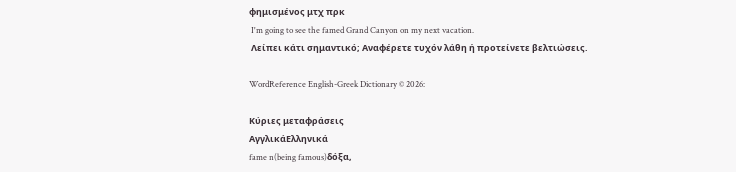φημισμένος μτχ πρκ
 I'm going to see the famed Grand Canyon on my next vacation.
 Λείπει κάτι σημαντικό; Αναφέρετε τυχόν λάθη ή προτείνετε βελτιώσεις.

WordReference English-Greek Dictionary © 2026:

Κύριες μεταφράσεις
ΑγγλικάΕλληνικά
fame n(being famous)δόξα,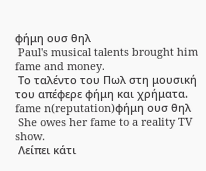φήμη ουσ θηλ
 Paul's musical talents brought him fame and money.
 Το ταλέντο του Πωλ στη μουσική του απέφερε φήμη και χρήματα.
fame n(reputation)φήμη ουσ θηλ
 She owes her fame to a reality TV show.
 Λείπει κάτι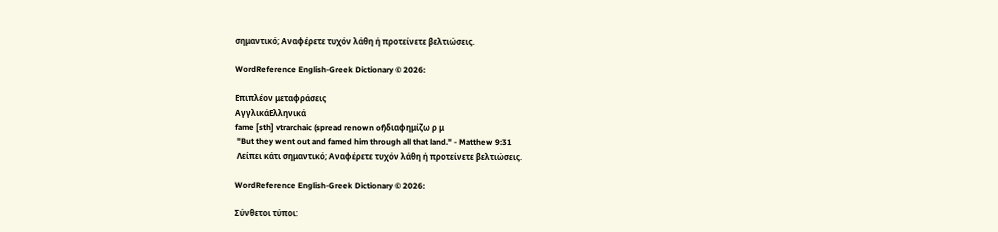σημαντικό; Αναφέρετε τυχόν λάθη ή προτείνετε βελτιώσεις.

WordReference English-Greek Dictionary © 2026:

Επιπλέον μεταφράσεις
ΑγγλικάΕλληνικά
fame [sth] vtrarchaic (spread renown of)διαφημίζω ρ μ
 "But they went out and famed him through all that land." - Matthew 9:31
 Λείπει κάτι σημαντικό; Αναφέρετε τυχόν λάθη ή προτείνετε βελτιώσεις.

WordReference English-Greek Dictionary © 2026:

Σύνθετοι τύποι: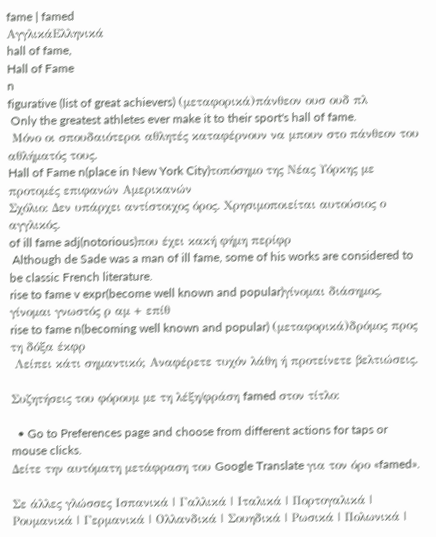fame | famed
ΑγγλικάΕλληνικά
hall of fame,
Hall of Fame
n
figurative (list of great achievers) (μεταφορικά)πάνθεον ουσ ουδ πλ
 Only the greatest athletes ever make it to their sport's hall of fame.
 Μόνο οι σπουδαιότεροι αθλητές καταφέρνουν να μπουν στο πάνθεον του αθλήματός τους.
Hall of Fame n(place in New York City)τοπόσημο της Νέας Υόρκης με προτομές επιφανών Αμερικανών
Σχόλιο: Δεν υπάρχει αντίστοιχος όρος. Χρησιμοποιείται αυτούσιος ο αγγλικός.
of ill fame adj(notorious)που έχει κακή φήμη περίφρ
 Although de Sade was a man of ill fame, some of his works are considered to be classic French literature.
rise to fame v expr(become well known and popular)γίνομαι διάσημος, γίνομαι γνωστός ρ αμ + επίθ
rise to fame n(becoming well known and popular) (μεταφορικά)δρόμος προς τη δόξα έκφρ
 Λείπει κάτι σημαντικό; Αναφέρετε τυχόν λάθη ή προτείνετε βελτιώσεις.

Συζητήσεις του φόρουμ με τη λέξη/φράση famed στον τίτλο:

  • Go to Preferences page and choose from different actions for taps or mouse clicks.
Δείτε την αυτόματη μετάφραση του Google Translate για τον όρο «famed».

Σε άλλες γλώσσες Ισπανικά | Γαλλικά | Ιταλικά | Πορτογαλικά | Ρουμανικά | Γερμανικά | Ολλανδικά | Σουηδικά | Ρωσικά | Πολωνικά |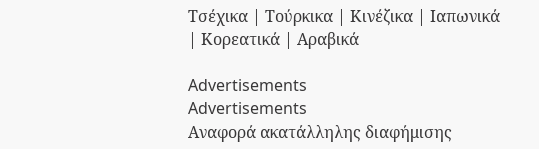Τσέχικα | Τούρκικα | Κινέζικα | Ιαπωνικά | Κορεατικά | Αραβικά

Advertisements
Advertisements
Αναφορά ακατάλληλης διαφήμισης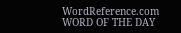WordReference.com
WORD OF THE DAY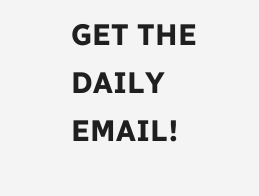GET THE DAILY EMAIL!